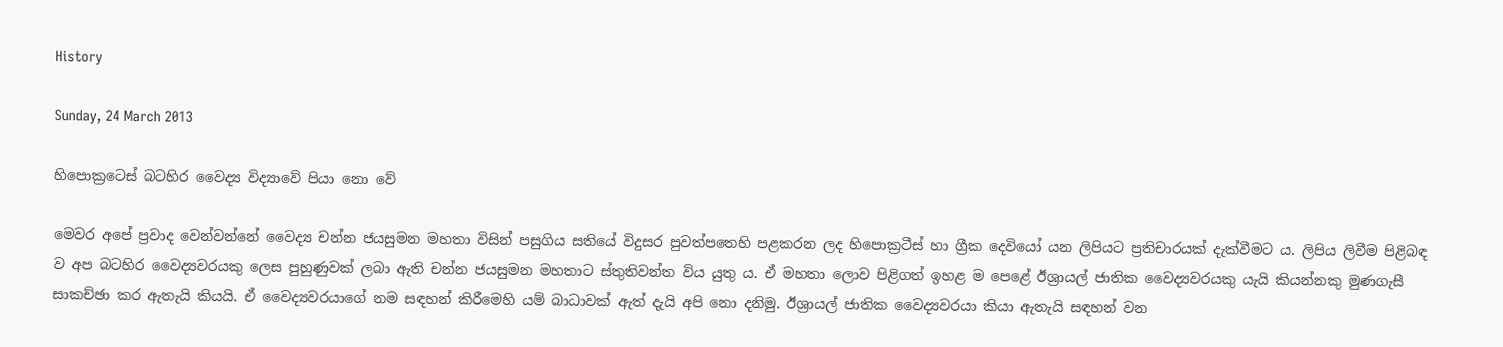History

Sunday, 24 March 2013

හිපොක්‍රටෙස් බටහිර වෛද්‍ය විද්‍යාවේ පියා නො වේ

මෙවර අපේ ප්‍රවාද වෙන්වන්නේ වෛද්‍ය චන්න ජයසුමන මහතා විසින් පසුගිය සතියේ විදුසර පුවත්පතෙහි පළකරන ලද හිපොක්‍රටීස් හා ග්‍රීක දෙවියෝ යන ලිපියට ප්‍රතිචාරයක් දැක්වීමට ය. ලිපිය ලිවීම පිළිබඳ ව අප බටහිර වෛද්‍යවරයකු ලෙස පුහුණුවක් ලබා ඇති චන්න ජයසුමන මහතාට ස්තුතිවන්ත විය යුතු ය. ඒ මහතා ලොව පිළිගත් ඉහළ ම පෙළේ ඊශ්‍රායල් ජාතික වෛද්‍යවරයකු යැයි කියන්නකු මුණගැසී සාකච්ඡා කර ඇතැයි කියයි. ඒ වෛද්‍යවරයාගේ නම සඳහන් කිරීමෙහි යම් බාධාවක් ඇත් දැයි අපි නො දනිමු. ඊශ්‍රායල් ජාතික වෛද්‍යවරයා කියා ඇතැයි සඳහන් වන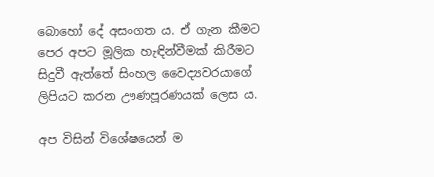බොහෝ දේ අසංගත ය. ඒ ගැන කීමට පෙර අපට මූලික හැඳින්වීමක් කිරීමට සිදුවී ඇත්තේ සිංහල වෛද්‍යවරයාගේ ලිපියට කරන ඌණපූරණයක් ලෙස ය.

අප විසින් විශේෂයෙන් ම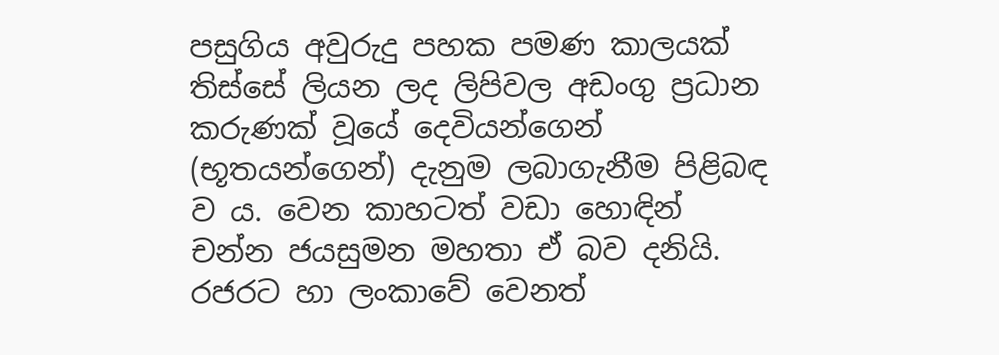පසුගිය අවුරුදු පහක පමණ කාලයක් තිස්සේ ලියන ලද ලිපිවල අඩංගු ප්‍රධාන කරුණක් වූයේ දෙවියන්ගෙන් (භූතයන්ගෙන්) දැනුම ලබාගැනීම පිළිබඳ ව ය. වෙන කාහටත් වඩා හොඳින් චන්න ජයසුමන මහතා ඒ බව දනියි. රජරට හා ලංකාවේ වෙනත්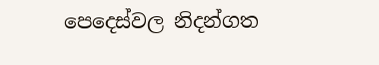පෙදෙස්වල නිදන්ගත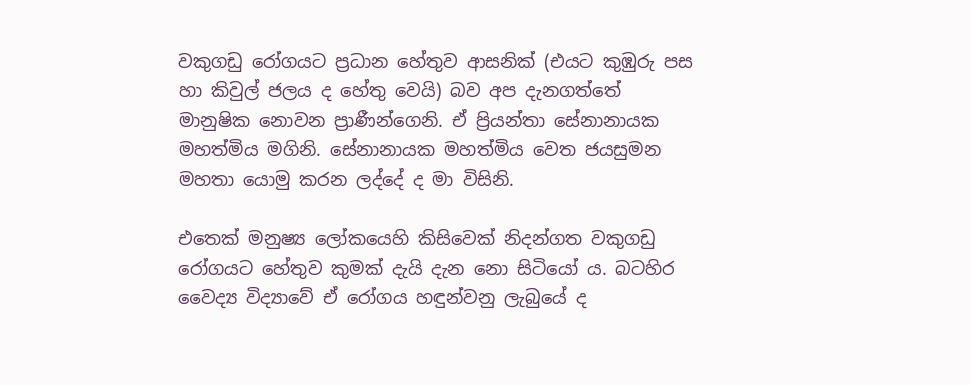වකුගඩු රෝගයට ප්‍රධාන හේතුව ආසනික් (එයට කුඹුරු පස හා කිවුල් ජලය ද හේතු වෙයි) බව අප දැනගත්තේ මානුෂික නොවන ප්‍රාණීන්ගෙනි. ඒ ප්‍රියන්තා සේනානායක මහත්මිය මගිනි. සේනානායක මහත්මිය වෙත ජයසුමන මහතා යොමු කරන ලද්දේ ද මා විසිනි.

එතෙක් මනුෂ්‍ය ලෝකයෙහි කිසිවෙක් නිදන්ගත වකුගඩු රෝගයට හේතුව කුමක් දැයි දැන නො සිටියෝ ය. බටහිර වෛද්‍ය විද්‍යාවේ ඒ රෝගය හඳුන්වනු ලැබුයේ ද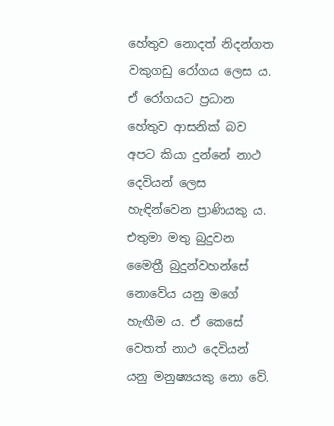හේතුව නොදත් නිදන්ගත වකුගඩු රෝගය ලෙස ය. ඒ රෝගයට ප්‍රධාන හේතුව ආසනික් බව අපට කියා දුන්නේ නාථ දෙවියන් ලෙස හැඳින්වෙන ප්‍රාණියකු ය. එතුමා මතු බුදුවන මෛත්‍රී බුදුන්වහන්සේ නොවේය යනු මගේ හැඟීම ය. ඒ කෙසේ වෙතත් නාථ දෙවියන් යනු මනුෂ්‍යයකු නො වේ.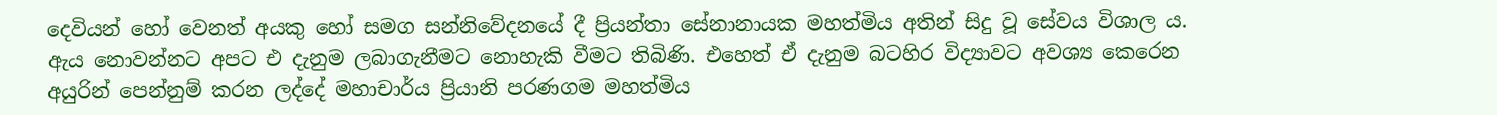දෙවියන් හෝ වෙනත් අයකු හෝ සමග සන්නිවේදනයේ දී ප්‍රියන්තා සේනානායක මහත්මිය අතින් සිදු වූ සේවය විශාල ය. ඇය නොවන්නට අපට එ දැනුම ලබාගැනීමට නොහැකි වීමට තිබිණි. එහෙත් ඒ දැනුම බටහිර විද්‍යාවට අවශ්‍ය කෙරෙන අයුරින් පෙන්නුම් කරන ලද්දේ මහාචාර්ය ප්‍රියානි පරණගම මහත්මිය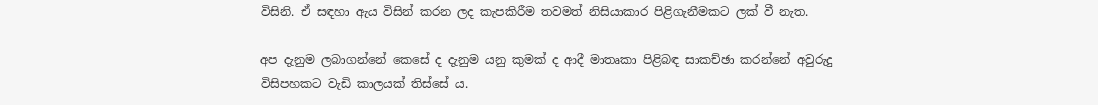විසිනි. ඒ සඳහා ඇය විසින් කරන ලද කැපකිරීම තවමත් නිසියාකාර පිළිගැනීමකට ලක් වී නැත.

අප දැනුම ලබාගන්නේ කෙසේ ද දැනුම යනු කුමක් ද ආදී මාතෘකා පිළිබඳ සාකච්ඡා කරන්නේ අවුරුදු විසිපහකට වැඩි කාලයක් තිස්සේ ය.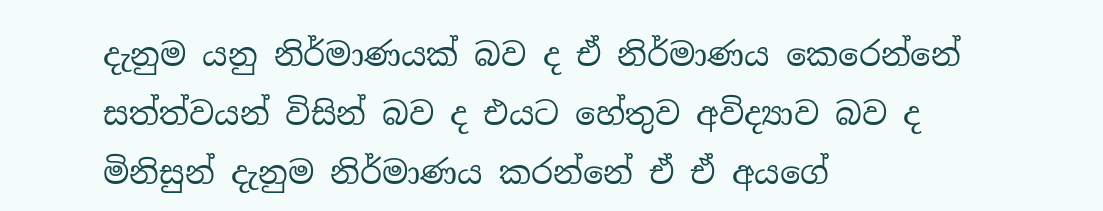දැනුම යනු නිර්මාණයක් බව ද ඒ නිර්මාණය කෙරෙන්නේ සත්ත්වයන් විසින් බව ද එයට හේතුව අවිද්‍යාව බව ද මිනිසුන් දැනුම නිර්මාණය කරන්නේ ඒ ඒ අයගේ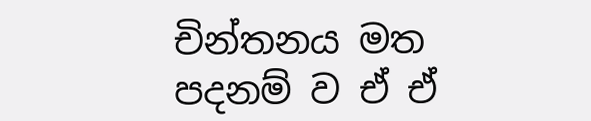චින්තනය මත පදනම් ව ඒ ඒ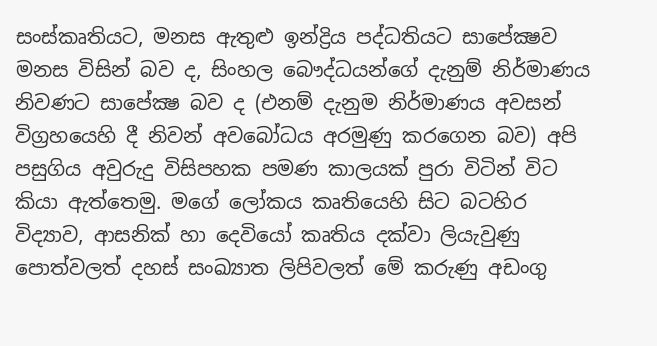සංස්කෘතියට, මනස ඇතුළු ඉන්ද්‍රිය පද්ධතියට සාපේක්‍ෂව මනස විසින් බව ද, සිංහල බෞද්ධයන්ගේ දැනුම් නිර්මාණය නිවණට සාපේක්‍ෂ බව ද (එනම් දැනුම නිර්මාණය අවසන් විග්‍රහයෙහි දී නිවන් අවබෝධය අරමුණු කරගෙන බව) අපි පසුගිය අවුරුදු විසිපහක පමණ කාලයක් පුරා විටින් විට කියා ඇත්තෙමු. මගේ ලෝකය කෘතියෙහි සිට බටහිර විද්‍යාව, ආසනික් හා දෙවියෝ කෘතිය දක්වා ලියැවුණු පොත්වලත් දහස් සංඛ්‍යාත ලිපිවලත් මේ කරුණු අඩංගු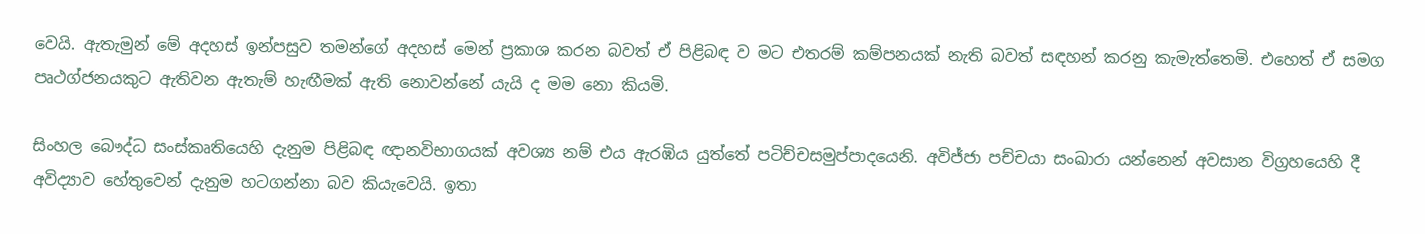වෙයි. ඇතැමුන් මේ අදහස් ඉන්පසුව තමන්ගේ අදහස් මෙන් ප්‍රකාශ කරන බවත් ඒ පිළිබඳ ව මට එතරම් කම්පනයක් නැති බවත් සඳහන් කරනු කැමැත්තෙමි. එහෙත් ඒ සමග පෘථග්ජනයකුට ඇතිවන ඇතැම් හැඟීමක් ඇති නොවන්නේ යැයි ද මම නො කියමි.

සිංහල බෞද්ධ සංස්කෘතියෙහි දැනුම පිළිබඳ ඥානවිභාගයක් අවශ්‍ය නම් එය ඇරඹිය යුත්තේ පටිච්චසමුප්පාදයෙනි. අවිජ්ජා පච්චයා සංඛාරා යන්නෙන් අවසාන විග්‍රහයෙහි දී අවිද්‍යාව හේතුවෙන් දැනුම හටගන්නා බව කියැවෙයි. ඉතා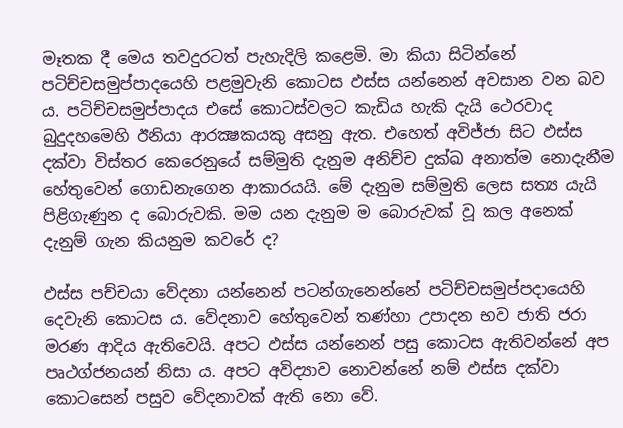මෑතක දී මෙය තවදුරටත් පැහැදිලි කළෙමි. මා කියා සිටින්නේ පටිච්චසමුප්පාදයෙහි පළමුවැනි කොටස ඵස්ස යන්නෙන් අවසාන වන බව ය. පටිච්චසමුප්පාදය එසේ කොටස්වලට කැඩිය හැකි දැයි ථෙරවාද බුදුදහමෙහි ඊනියා ආරක්‍ෂකයකු අසනු ඇත. එහෙත් අවිජ්ජා සිට ඵස්ස දක්වා විස්තර කෙරෙනුයේ සම්මුති දැනුම අනිච්ච දුක්ඛ අනාත්ම නොදැනීම හේතුවෙන් ගොඩනැගෙන ආකාරයයි. මේ දැනුම සම්මුති ලෙස සත්‍ය යැයි පිළිගැණුන ද බොරුවකි. මම යන දැනුම ම බොරුවක් වූ කල අනෙක් දැනුම් ගැන කියනුම කවරේ ද?

ඵස්ස පච්චයා වේදනා යන්නෙන් පටන්ගැනෙන්නේ පටිච්චසමුප්පදායෙහි දෙවැනි කොටස ය. වේදනාව හේතුවෙන් තණ්හා උපාදන භව ජාති ජරා මරණ ආදිය ඇතිවෙයි. අපට ඵස්ස යන්නෙන් පසු කොටස ඇතිවන්නේ අප පෘථග්ජනයන් නිසා ය. අපට අවිද්‍යාව නොවන්නේ නම් ඵස්ස දක්වා කොටසෙන් පසුව වේදනාවක් ඇති නො වේ.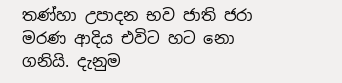තණ්හා උපාදන භව ජාති ජරා මරණ ආදිය එවිට හට නො ගනියි. දැනුම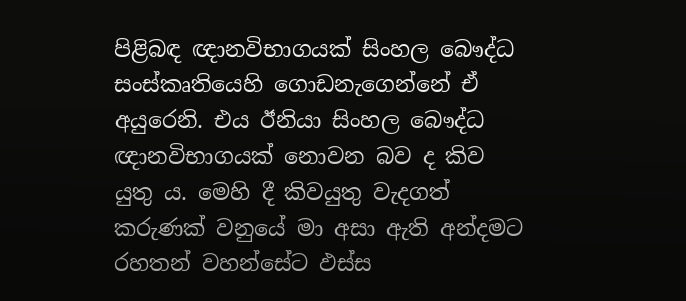පිළිබඳ ඥානවිභාගයක් සිංහල බෞද්ධ සංස්කෘතියෙහි ගොඩනැගෙන්නේ ඒ අයුරෙනි. එය ඊනියා සිංහල බෞද්ධ ඥානවිභාගයක් නොවන බව ද කිව යුතු ය. මෙහි දී කිවයුතු වැදගත් කරුණක් වනුයේ මා අසා ඇති අන්දමට රහතන් වහන්සේට ඵස්ස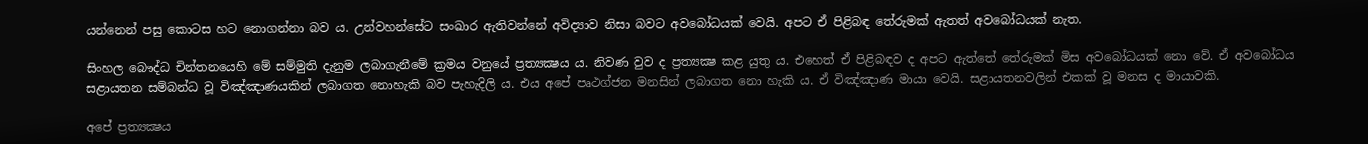යන්නෙන් පසු කොටස හට නොගන්නා බව ය. උන්වහන්සේට සංඛාර ඇතිවන්නේ අවිද්‍යාව නිසා බවට අවබෝධයක් වෙයි. අපට ඒ පිළිබඳ තේරුමක් ඇතත් අවබෝධයක් නැත.

සිංහල බෞද්ධ චින්තනයෙහි මේ සම්මුති දැනුම ලබාගැනීමේ ක්‍රමය වනුයේ ප්‍රත්‍යක්‍ෂය ය. නිවණ වුව ද ප්‍රත්‍යක්‍ෂ කළ යුතු ය. එහෙත් ඒ පිළිබඳව ද අපට ඇත්තේ තේරුමක් මිස අවබෝධයක් නො වේ. ඒ අවබෝධය සළායතන සම්බන්ධ වූ විඤ්ඤාණයකින් ලබාගත නොහැකි බව පැහැදිලි ය. එය අපේ පෘථග්ජන මනසින් ලබාගත නො හැකි ය. ඒ විඤ්ඤාණ මායා වෙයි. සළායතනවලින් එකක් වූ මනස ද මායාවකි.

අපේ ප්‍රත්‍යක්‍ෂය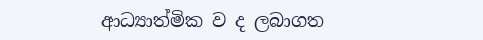ආධ්‍යාත්මික ව ද ලබාගත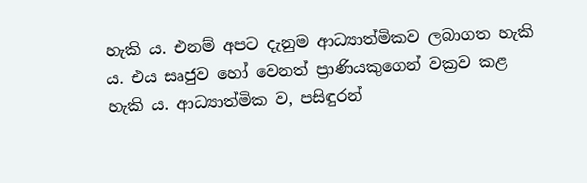හැකි ය. එනම් අපට දැනුම ආධ්‍යාත්මිකව ලබාගත හැකි ය. එය සෘජුව හෝ වෙනත් ප්‍රාණියකුගෙන් වක්‍රව කළ හැකි ය. ආධ්‍යාත්මික ව, පසිඳුරන්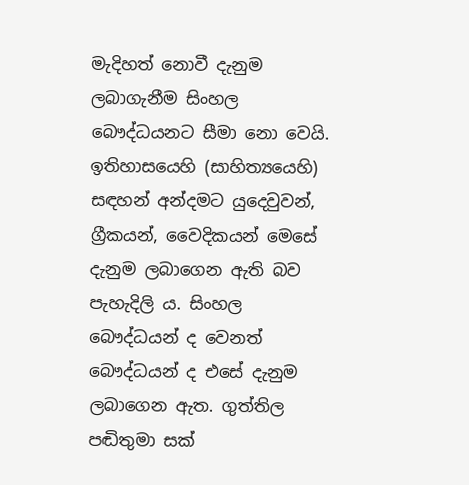මැදිහත් නොවී දැනුම ලබාගැනීම සිංහල බෞද්ධයනට සීමා නො වෙයි. ඉතිහාසයෙහි (සාහිත්‍යයෙහි) සඳහන් අන්දමට යුදෙවුවන්, ග්‍රීකයන්, වෛදිකයන් මෙසේ දැනුම ලබාගෙන ඇති බව පැහැදිලි ය. සිංහල බෞද්ධයන් ද වෙනත් බෞද්ධයන් ද එසේ දැනුම ලබාගෙන ඇත. ගුත්තිල පඬිතුමා සක්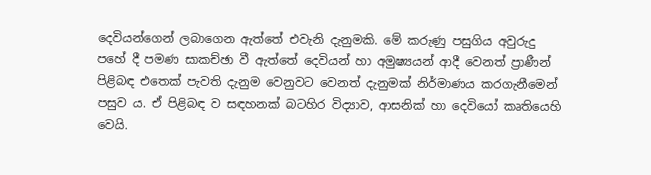දෙවියන්ගෙන් ලබාගෙන ඇත්තේ එවැනි දැනුමකි. මේ කරුණු පසුගිය අවුරුදු පහේ දී පමණ සාකච්ඡා වී ඇත්තේ දෙවියන් හා අමුෂ්‍යයන් ආදී වෙනත් ප්‍රාණීන් පිළිබඳ එතෙක් පැවති දැනුම වෙනුවට වෙනත් දැනුමක් නිර්මාණය කරගැනීමෙන් පසුව ය. ඒ පිළිබඳ ව සඳහනක් බටහිර විද්‍යාව, ආසනික් හා දෙවියෝ කෘතියෙහි වෙයි.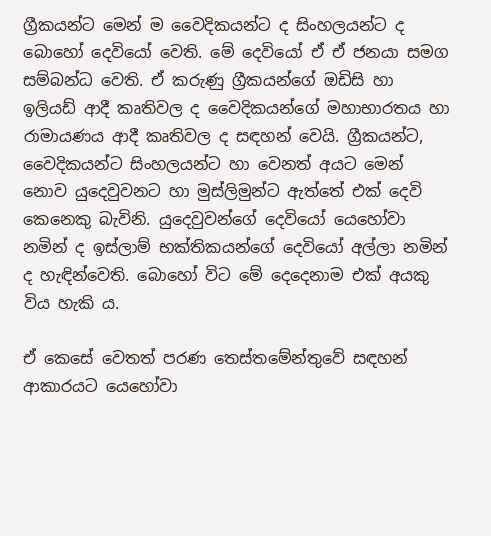ග්‍රීකයන්ට මෙන් ම වෛදිකයන්ට ද සිංහලයන්ට ද බොහෝ දෙවියෝ වෙති. මේ දෙවියෝ ඒ ඒ ජනයා සමග සම්බන්ධ වෙති. ඒ කරුණු ග්‍රීකයන්ගේ ඔඩිසි හා ඉලියඩ් ආදී කෘතිවල ද වෛදිකයන්ගේ මහාභාරතය හා රාමායණය ආදී කෘතිවල ද සඳහන් වෙයි. ග්‍රීකයන්ට, වෛදිකයන්ට සිංහලයන්ට හා වෙනත් අයට මෙන් නොව යුදෙවුවනට හා මුස්ලිමුන්ට ඇත්තේ එක් දෙවි කෙනෙකු බැවිනි. යුදෙවුවන්ගේ දෙවියෝ යෙහෝවා නමින් ද ඉස්ලාම් භක්තිකයන්ගේ දෙවියෝ අල්ලා නමින් ද හැඳින්වෙති. බොහෝ විට මේ දෙදෙනාම එක් අයකු විය හැකි ය.

ඒ කෙසේ වෙතත් පරණ තෙස්තමේන්තුවේ සඳහන් ආකාරයට යෙහෝවා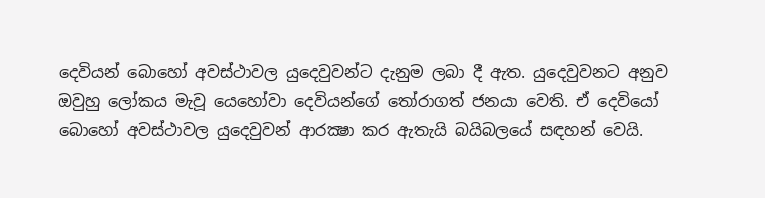දෙවියන් බොහෝ අවස්ථාවල යුදෙවුවන්ට දැනුම ලබා දී ඇත. යුදෙවුවනට අනුව ඔවුහු ලෝකය මැවූ යෙහෝවා දෙවියන්ගේ තෝරාගත් ජනයා වෙති. ඒ දෙවියෝ බොහෝ අවස්ථාවල යුදෙවුවන් ආරක්‍ෂා කර ඇතැයි බයිබලයේ සඳහන් වෙයි.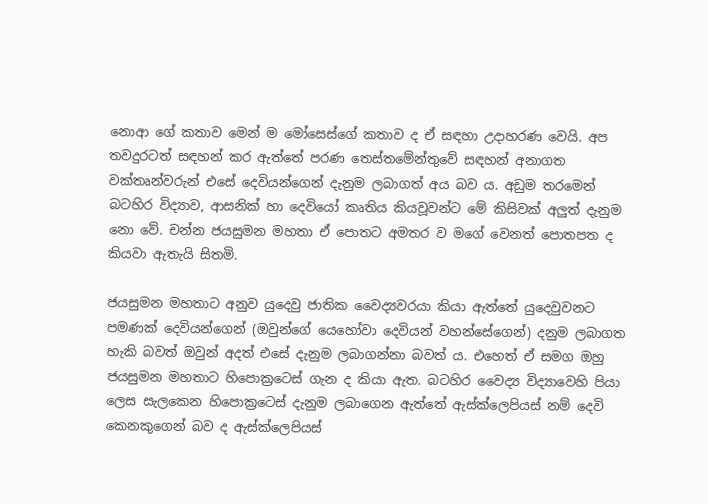නොආ ගේ කතාව මෙන් ම මෝසෙස්ගේ කතාව ද ඒ සඳහා උදාහරණ වෙයි. අප තවදුරටත් සඳහන් කර ඇත්තේ පරණ තෙස්තමේන්තුවේ සඳහන් අනාගත වක්තෘන්වරුන් එසේ දෙවියන්ගෙන් දැනුම ලබාගත් අය බව ය. අඩුම තරමෙන් බටහිර විද්‍යාව, ආසනික් හා දෙවියෝ කෘතිය කියවූවන්ට මේ කිසිවක් අලුත් දැනුම නො වේ. චන්න ජයසුමන මහතා ඒ පොතට අමතර ව මගේ වෙනත් පොතපත ද කියවා ඇතැයි සිතමි.

ජයසුමන මහතාට අනුව යුදෙවු ජාතික වෛද්‍යවරයා කියා ඇත්තේ යුදෙවුවනට පමණක් දෙවියන්ගෙන් (ඔවුන්ගේ යෙහෝවා දෙවියන් වහන්සේගෙන්) දනුම ලබාගත හැකි බවත් ඔවුන් අදත් එසේ දැනුම ලබාගන්නා බවත් ය. එහෙත් ඒ සමග ඔහු ජයසුමන මහතාට හිපොක්‍රටෙස් ගැන ද කියා ඇත. බටහිර වෛද්‍ය විද්‍යාවෙහි පියා ලෙස සැලකෙන හිපොක්‍රටෙස් දැනුම ලබාගෙන ඇත්තේ ඇස්ක්ලෙපියස් නම් දෙවි කෙනකුගෙන් බව ද ඇස්ක්ලෙපියස්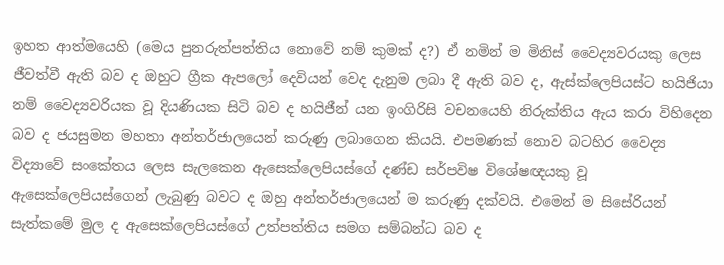ඉහත ආත්මයෙහි (මෙය පුනරුත්පත්තිය නොවේ නම් කුමක් ද?) ඒ නමින් ම මිනිස් වෛද්‍යවරයකු ලෙස ජීවත්වී ඇති බව ද ඔහුට ග්‍රීක ඇපලෝ දෙවියන් වෙද දැනුම ලබා දී ඇති බව ද, ඇස්ක්ලෙපියස්ට හයිජියා නම් වෛද්‍යවරියක වූ දියණියක සිටි බව ද හයිජීන් යන ඉංගිරිසි වචනයෙහි නිරුක්තිය ඇය කරා විහිදෙන බව ද ජයසුමන මහතා අන්තර්ජාලයෙන් කරුණු ලබාගෙන කියයි. එපමණක් නොව බටහිර වෛද්‍ය විද්‍යාවේ සංකේතය ලෙස සැලකෙන ඇසෙක්ලෙපියස්ගේ දණ්ඩ සර්පවිෂ විශේෂඥයකු වූ ඇසෙක්ලෙපියස්ගෙන් ලැබුණු බවට ද ඔහු අන්තර්ජාලයෙන් ම කරුණු දක්වයි. එමෙන් ම සිසේරියන් සැත්කමේ මුල ද ඇසෙක්ලෙපියස්ගේ උත්පත්තිය සමග සම්බන්ධ බව ද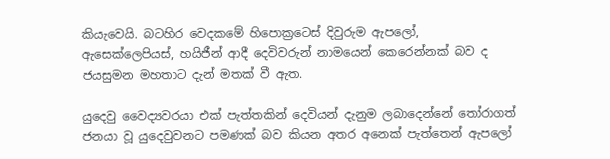කියැවෙයි. බටහිර වෙදකමේ හිපොක්‍රටෙස් දිවුරුම ඇපලෝ, ඇසෙක්ලෙපියස්, හයිජීන් ආදී දෙවිවරුන් නාමයෙන් කෙරෙන්නක් බව ද ජයසුමන මහතාට දැන් මතක් වී ඇත.

යුදෙවු වෛද්‍යවරයා එක් පැත්තකින් දෙවියන් දැනුම ලබාදෙන්නේ තෝරාගත් ජනයා වූ යුදෙවුවනට පමණක් බව කියන අතර අනෙක් පැත්තෙන් ඇපලෝ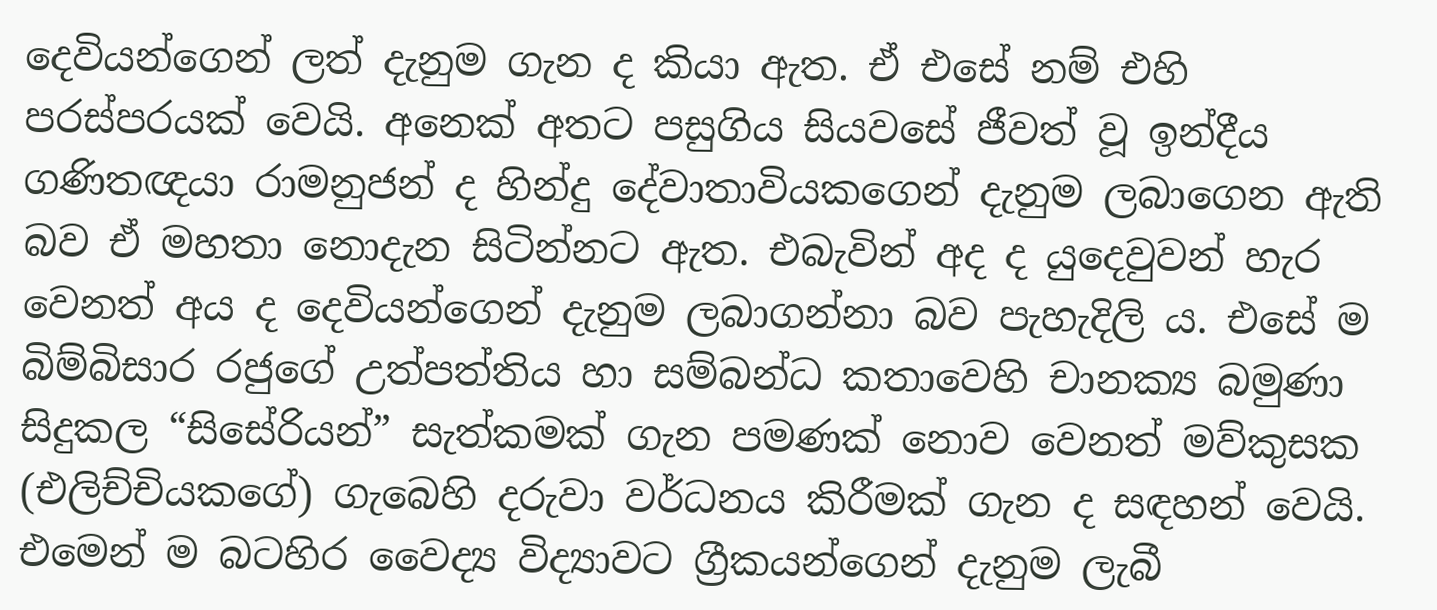දෙවියන්ගෙන් ලත් දැනුම ගැන ද කියා ඇත. ඒ එසේ නම් එහි පරස්පරයක් වෙයි. අනෙක් අතට පසුගිය සියවසේ ජීවත් වූ ඉන්දීය ගණිතඥයා රාමනුජන් ද හින්දු දේවාතාවියකගෙන් දැනුම ලබාගෙන ඇති බව ඒ මහතා නොදැන සිටින්නට ඇත. එබැවින් අද ද යුදෙවුවන් හැර වෙනත් අය ද දෙවියන්ගෙන් දැනුම ලබාගන්නා බව පැහැදිලි ය. එසේ ම බිම්බිසාර රජුගේ උත්පත්තිය හා සම්බන්ධ කතාවෙහි චානක්‍ය බමුණා සිදුකල “සිසේරියන්” සැත්කමක් ගැන පමණක් නොව වෙනත් මව්කුසක (එලිච්චියකගේ) ගැබෙහි දරුවා වර්ධනය කිරීමක් ගැන ද සඳහන් වෙයි. එමෙන් ම බටහිර වෛද්‍ය විද්‍යාවට ග්‍රීකයන්ගෙන් දැනුම ලැබී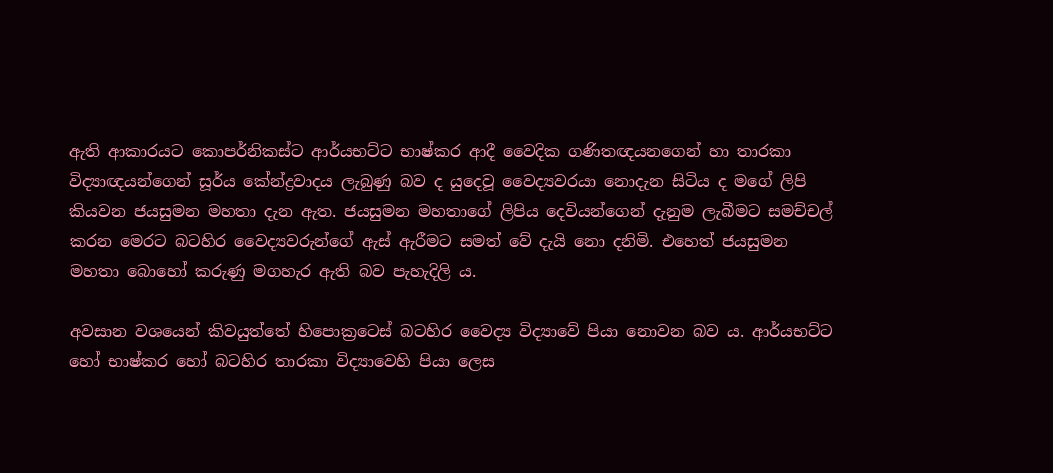ඇති ආකාරයට කොපර්නිකස්ට ආර්යභට්ට භාෂ්කර ආදී වෛදික ගණිතඥයනගෙන් හා තාරකා විද්‍යාඥයන්ගෙන් සූර්ය කේන්ද්‍රවාදය ලැබුණු බව ද යුදෙවූ වෛද්‍යවරයා නොදැන සිටිය ද මගේ ලිපි කියවන ජයසුමන මහතා දැන ඇත. ජයසුමන මහතාගේ ලිපිය දෙවියන්ගෙන් දැනුම ලැබීමට සමච්චල් කරන මෙරට බටහිර වෛද්‍යවරුන්ගේ ඇස් ඇරීමට සමත් වේ දැයි නො දනිමි. එහෙත් ජයසුමන මහතා බොහෝ කරුණු මගහැර ඇති බව පැහැදිලි ය.

අවසාන වශයෙන් කිවයුත්තේ හිපොක්‍රටෙස් බටහිර වෛද්‍ය විද්‍යාවේ පියා නොවන බව ය. ආර්යභට්ට හෝ භාෂ්කර හෝ බටහිර තාරකා විද්‍යාවෙහි පියා ලෙස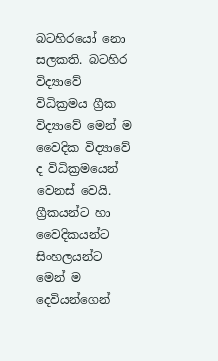බටහිරයෝ නො සලකති. බටහිර විද්‍යාවේ විධික්‍රමය ග්‍රීක විද්‍යාවේ මෙන් ම වෛදික විද්‍යාවේ ද විධික්‍රමයෙන් වෙනස් වෙයි. ග්‍රීකයන්ට හා වෛදිකයන්ට සිංහලයන්ට මෙන් ම දෙවියන්ගෙන්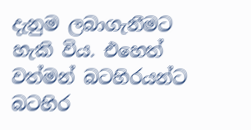දැනුම ලබාගැනීමට හැකි විය. එහෙත් වත්මන් බටහිරයන්ට බටහිර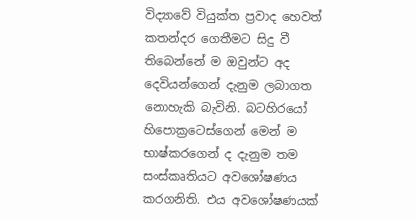විද්‍යාවේ වියුක්ත ප්‍රවාද හෙවත් කතන්දර ගෙතීමට සිදු වී තිබෙන්නේ ම ඔවුන්ට අද දෙවියන්ගෙන් දැනුම ලබාගත නොහැකි බැවිනි. බටහිරයෝ හිපොක්‍රටෙස්ගෙන් මෙන් ම භාෂ්කරගෙන් ද දැනුම තම සංස්කෘතියට අවශෝෂණය කරගනිති. එය අවශෝෂණයක්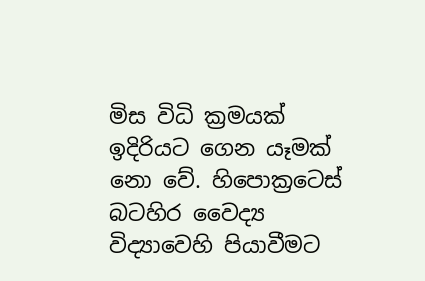මිස විධි ක්‍රමයක් ඉදිරියට ගෙන යෑමක් නො වේ. හිපොක්‍රටෙස් බටහිර වෛද්‍ය විද්‍යාවෙහි පියාවීමට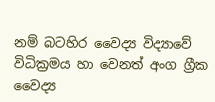නම් බටහිර වෛද්‍ය විද්‍යාවේ විධික්‍රමය හා වෙනත් අංග ග්‍රීක වෛද්‍ය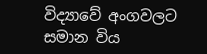විද්‍යාවේ අංගවලට සමාන විය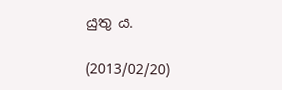යුතු ය.

(2013/02/20)